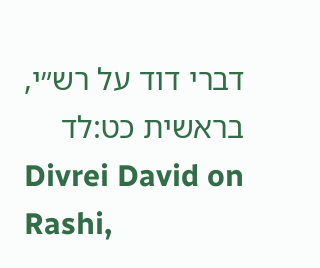דברי דוד על רש״י, בראשית כט:לד
Divrei David on Rashi,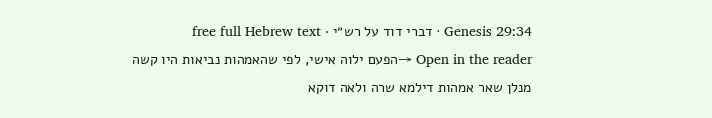Genesis 29:34 · דברי דוד על רש״י · free full Hebrew text
Open in the reader →הפעם ילוה אישי, לפי שהאמהות נביאות היו קשה מנלן שאר אמהות דילמא שרה ולאה דוקא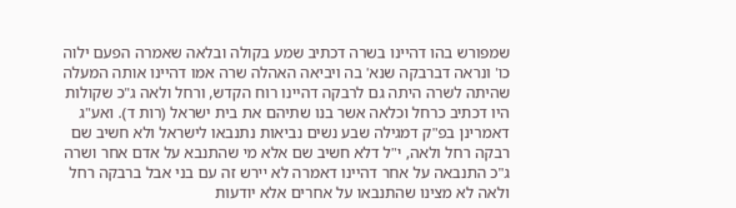שמפורש בהו דהיינו בשרה דכתיב שמע בקולה ובלאה שאמרה הפעם ילוה כו' ונראה דברבקה שנא' בה ויביאה האהלה שרה אמו דהיינו אותה המעלה שהיתה לשרה היתה גם לרבקה דהיינו רוח הקדש, ורחל ולאה ג"כ שקולות היו דכתיב כרחל וכלאה אשר בנו שתיהם את בית ישראל (רות ד). ואע"ג דאמרינן בפ"ק דמגילה שבע נשים נביאות נתנבאו לישראל ולא חשיב שם רבקה רחל ולאה, י"ל דלא חשיב שם אלא מי שהתנבא על אדם אחר ושרה ג"כ התנבאה על אחר דהיינו דאמרה לא יירש זה עם בני אבל ברבקה רחל ולאה לא מצינו שהתנבאו על אחרים אלא יודעות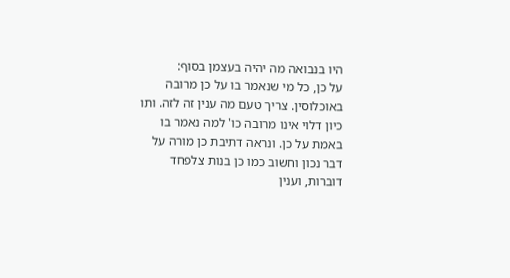היו בנבואה מה יהיה בעצמן בסוף:
על כן, כל מי שנאמר בו על כן מרובה באוכלוסין. צריך טעם מה ענין זה לזה. ותו כיון דלוי אינו מרובה כו' למה נאמר בו באמת על כן. ונראה דתיבת כן מורה על דבר נכון וחשוב כמו כן בנות צלפחד דוברות, וענין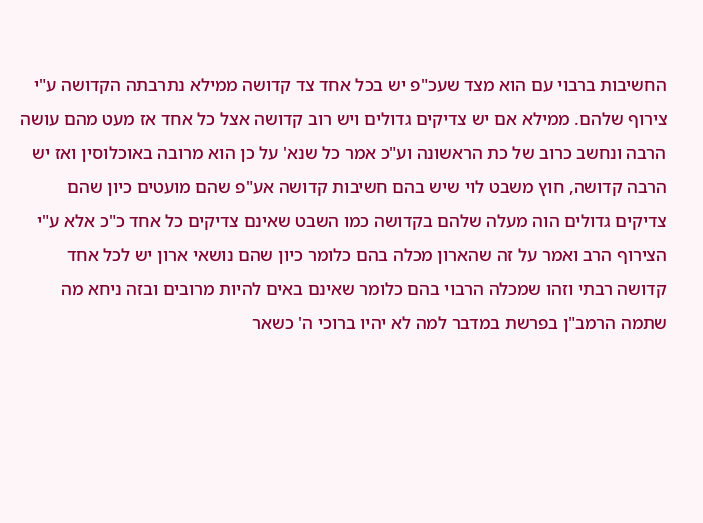החשיבות ברבוי עם הוא מצד שעכ"פ יש בכל אחד צד קדושה ממילא נתרבתה הקדושה ע"י צירוף שלהם. ממילא אם יש צדיקים גדולים ויש רוב קדושה אצל כל אחד אז מעט מהם עושה הרבה ונחשב כרוב של כת הראשונה וע"כ אמר כל שנא' על כן הוא מרובה באוכלוסין ואז יש הרבה קדושה, חוץ משבט לוי שיש בהם חשיבות קדושה אע"פ שהם מועטים כיון שהם צדיקים גדולים הוה מעלה שלהם בקדושה כמו השבט שאינם צדיקים כל אחד כ"כ אלא ע"י הצירוף הרב ואמר על זה שהארון מכלה בהם כלומר כיון שהם נושאי ארון יש לכל אחד קדושה רבתי וזהו שמכלה הרבוי בהם כלומר שאינם באים להיות מרובים ובזה ניחא מה שתמה הרמב"ן בפרשת במדבר למה לא יהיו ברוכי ה' כשאר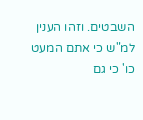השבטים. וזהו הענין למ"ש כי אתם המעט כו' כי גם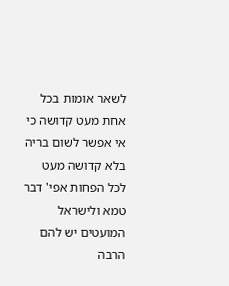לשאר אומות בכל אחת מעט קדושה כי אי אפשר לשום בריה בלא קדושה מעט לכל הפחות אפי' דבר טמא ולישראל המועטים יש להם הרבה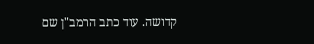קדושה. עוד כתב הרמב"ן שם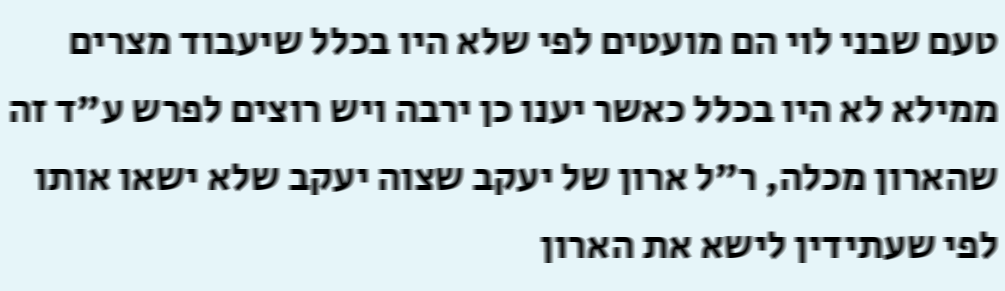טעם שבני לוי הם מועטים לפי שלא היו בכלל שיעבוד מצרים ממילא לא היו בכלל כאשר יענו כן ירבה ויש רוצים לפרש ע"ד זה שהארון מכלה, ר"ל ארון של יעקב שצוה יעקב שלא ישאו אותו לפי שעתידין לישא את הארון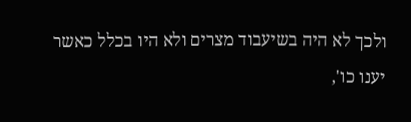ולכך לא היה בשיעבוד מצרים ולא היו בכלל כאשר יענו כו',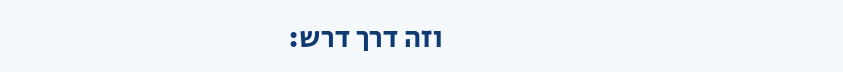וזה דרך דרש: